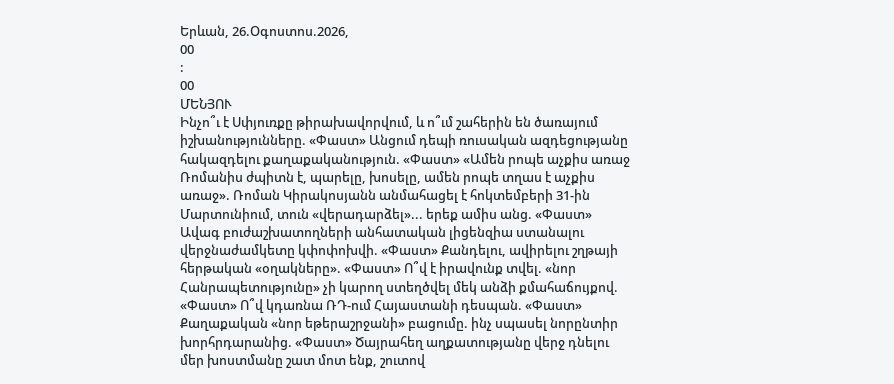Երևան, 26.Օգոստոս.2026,
00
:
00
ՄԵՆՅՈՒ
Ինչո՞ւ է Սփյուռքը թիրախավորվում, և ո՞ւմ շահերին են ծառայում իշխանությունները. «Փաստ» Անցում դեպի ռուսական ազդեցությանը հակազդելու քաղաքականություն. «Փաստ» «Ամեն րոպե աչքիս առաջ Ռոմանիս ժպիտն է, պարելը, խոսելը, ամեն րոպե տղաս է աչքիս առաջ». Ռոման Կիրակոսյանն անմահացել է հոկտեմբերի 31-ին Մարտունիում, տուն «վերադարձել»... երեք ամիս անց. «Փաստ» Ավագ բուժաշխատողների անհատական լիցենզիա ստանալու վերջնաժամկետը կփոփոխվի. «Փաստ» Քանդելու, ավիրելու շղթայի հերթական «օղակները». «Փաստ» Ո՞վ է իրավունք տվել. «նոր Հանրապետությունը» չի կարող ստեղծվել մեկ անձի քմահաճույքով. «Փաստ» Ո՞վ կդառնա ՌԴ-ում Հայաստանի դեսպան. «Փաստ» Քաղաքական «նոր եթերաշրջանի» բացումը. ինչ սպասել նորընտիր խորհրդարանից. «Փաստ» Ծայրահեղ աղքատությանը վերջ դնելու մեր խոստմանը շատ մոտ ենք, շուտով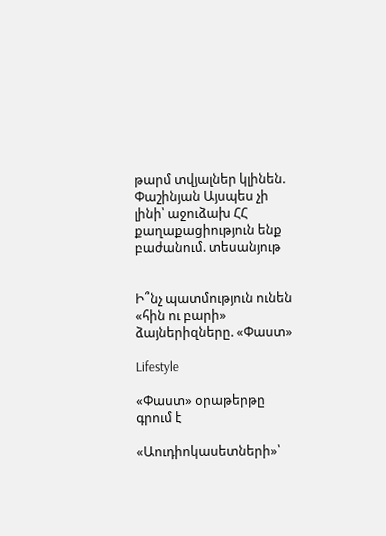թարմ տվյալներ կլինեն. Փաշինյան Այսպես չի լինի՝ աջուձախ ՀՀ քաղաքացիություն ենք բաժանում. տեսանյութ


Ի՞նչ պատմություն ունեն «հին ու բարի» ձայներիզները. «Փաստ»

Lifestyle

«Փաստ» օրաթերթը գրում է

«Աուդիոկասետների»՝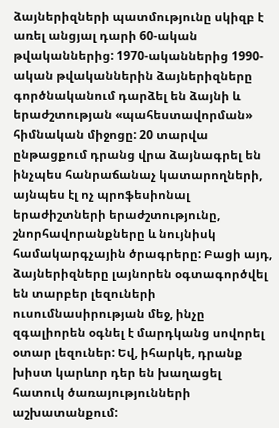ձայներիզների պատմությունը սկիզբ է առել անցյալ դարի 60-ական թվականներից: 1970-ականներից 1990-ական թվականներին ձայներիզները գործնականում դարձել են ձայնի և երաժշտության «պահեստավորման» հիմնական միջոցը: 20 տարվա ընթացքում դրանց վրա ձայնագրել են ինչպես հանրաճանաչ կատարողների, այնպես էլ ոչ պրոֆեսիոնալ երաժիշտների երաժշտությունը, շնորհավորանքները և նույնիսկ համակարգչային ծրագրերը: Բացի այդ, ձայներիզները լայնորեն օգտագործվել են տարբեր լեզուների ուսումնասիրության մեջ, ինչը զգալիորեն օգնել է մարդկանց սովորել օտար լեզուներ: Եվ, իհարկե, դրանք խիստ կարևոր դեր են խաղացել հատուկ ծառայությունների աշխատանքում: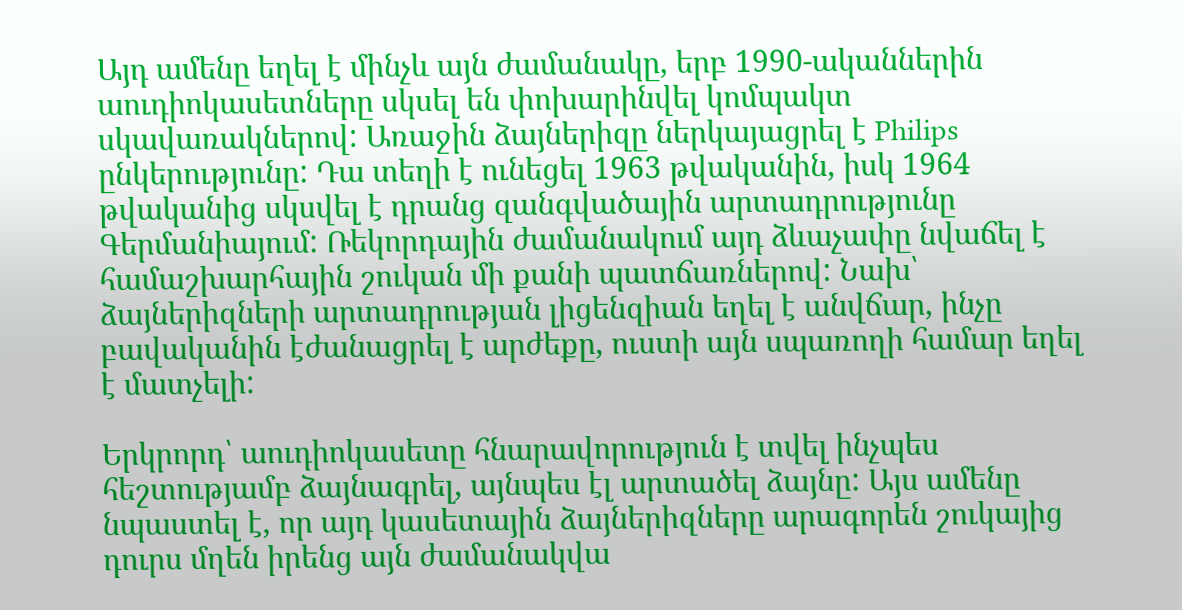Այդ ամենը եղել է մինչև այն ժամանակը, երբ 1990-ականներին աուդիոկասետները սկսել են փոխարինվել կոմպակտ սկավառակներով: Առաջին ձայներիզը ներկայացրել է Philips ընկերությունը: Դա տեղի է ունեցել 1963 թվականին, իսկ 1964 թվականից սկսվել է դրանց զանգվածային արտադրությունը Գերմանիայում: Ռեկորդային ժամանակում այդ ձևաչափը նվաճել է համաշխարհային շուկան մի քանի պատճառներով: Նախ՝ ձայներիզների արտադրության լիցենզիան եղել է անվճար, ինչը բավականին էժանացրել է արժեքը, ուստի այն սպառողի համար եղել է մատչելի:

Երկրորդ՝ աուդիոկասետը հնարավորություն է տվել ինչպես հեշտությամբ ձայնագրել, այնպես էլ արտածել ձայնը: Այս ամենը նպաստել է, որ այդ կասետային ձայներիզները արագորեն շուկայից դուրս մղեն իրենց այն ժամանակվա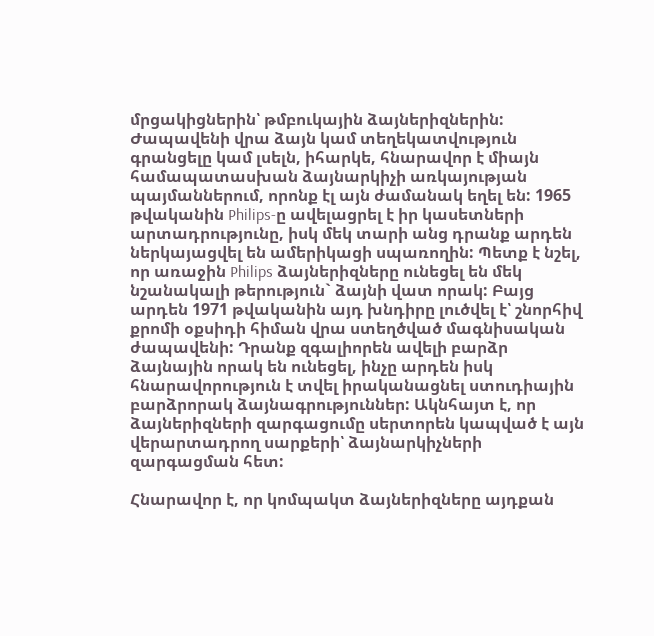մրցակիցներին՝ թմբուկային ձայներիզներին: Ժապավենի վրա ձայն կամ տեղեկատվություն գրանցելը կամ լսելն, իհարկե, հնարավոր է միայն համապատասխան ձայնարկիչի առկայության պայմաններում, որոնք էլ այն ժամանակ եղել են: 1965 թվականին Philips-ը ավելացրել է իր կասետների արտադրությունը, իսկ մեկ տարի անց դրանք արդեն ներկայացվել են ամերիկացի սպառողին: Պետք է նշել, որ առաջին Philips ձայներիզները ունեցել են մեկ նշանակալի թերություն` ձայնի վատ որակ: Բայց արդեն 1971 թվականին այդ խնդիրը լուծվել է՝ շնորհիվ քրոմի օքսիդի հիման վրա ստեղծված մագնիսական ժապավենի: Դրանք զգալիորեն ավելի բարձր ձայնային որակ են ունեցել, ինչը արդեն իսկ հնարավորություն է տվել իրականացնել ստուդիային բարձրորակ ձայնագրություններ: Ակնհայտ է, որ ձայներիզների զարգացումը սերտորեն կապված է այն վերարտադրող սարքերի՝ ձայնարկիչների զարգացման հետ:

Հնարավոր է, որ կոմպակտ ձայներիզները այդքան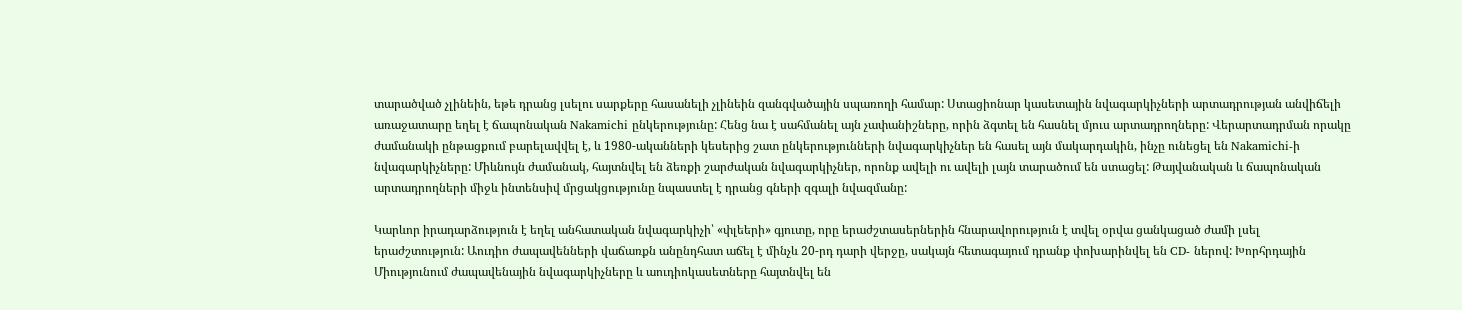տարածված չլինեին, եթե դրանց լսելու սարքերը հասանելի չլինեին զանգվածային սպառողի համար: Ստացիոնար կասետային նվագարկիչների արտադրության անվիճելի առաջատարը եղել է ճապոնական Nakamichi ընկերությունը: Հենց նա է սահմանել այն չափանիշները, որին ձգտել են հասնել մյուս արտադրողները: Վերարտադրման որակը ժամանակի ընթացքում բարելավվել է, և 1980-ականների կեսերից շատ ընկերությունների նվագարկիչներ են հասել այն մակարդակին, ինչը ունեցել են Nakamichi-ի նվագարկիչները: Միևնույն ժամանակ, հայտնվել են ձեռքի շարժական նվագարկիչներ, որոնք ավելի ու ավելի լայն տարածում են ստացել: Թայվանական և ճապոնական արտադրողների միջև ինտենսիվ մրցակցությունը նպաստել է դրանց գների զգալի նվազմանը:

Կարևոր իրադարձություն է եղել անհատական նվագարկիչի՝ «փլեերի» գյուտը, որը երաժշտասերներին հնարավորություն է տվել օրվա ցանկացած ժամի լսել երաժշտություն: Աուդիո ժապավենների վաճառքն անընդհատ աճել է մինչև 20-րդ դարի վերջը, սակայն հետագայում դրանք փոխարինվել են CD- ներով: Խորհրդային Միությունում ժապավենային նվագարկիչները և աուդիոկասետները հայտնվել են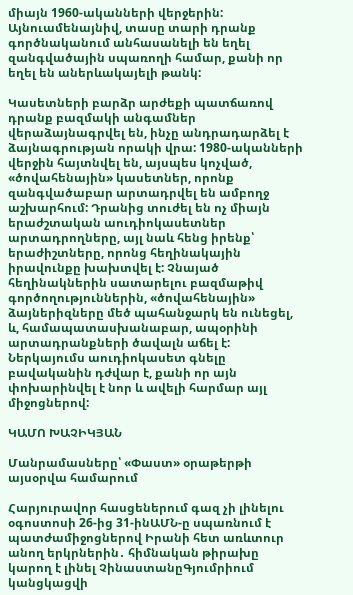միայն 1960-ականների վերջերին: Այնուամենայնիվ, տասը տարի դրանք գործնականում անհասանելի են եղել զանգվածային սպառողի համար, քանի որ եղել են աներևակայելի թանկ:

Կասետների բարձր արժեքի պատճառով դրանք բազմակի անգամներ վերաձայնագրվել են, ինչը անդրադարձել է ձայնագրության որակի վրա: 1980-ականների վերջին հայտնվել են, այսպես կոչված, «ծովահենային» կասետներ, որոնք զանգվածաբար արտադրվել են ամբողջ աշխարհում: Դրանից տուժել են ոչ միայն երաժշտական աուդիոկասետներ արտադրողները, այլ նաև հենց իրենք՝ երաժիշտները, որոնց հեղինակային իրավունքը խախտվել է: Չնայած հեղինակներին սատարելու բազմաթիվ գործողություններին, «ծովահենային» ձայներիզները մեծ պահանջարկ են ունեցել, և, համապատասխանաբար, ապօրինի արտադրանքների ծավալն աճել է: Ներկայումս աուդիոկասետ գնելը բավականին դժվար է, քանի որ այն փոխարինվել է նոր և ավելի հարմար այլ միջոցներով:

ԿԱՄՈ ԽԱՉԻԿՅԱՆ

Մանրամասները՝ «Փաստ» օրաթերթի այսօրվա համարում

Հարյուրավոր հասցեներում գազ չի լինելու օգոստոսի 26-ից 31-ինԱՄՆ-ը սպառնում է պատժամիջոցներով Իրանի հետ առևտուր անող երկրներին․ հիմնական թիրախը կարող է լինել ՉինաստանըԳյումրիում կանցկացվի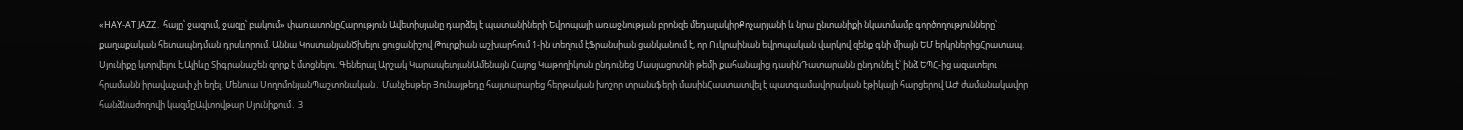«HAY-AT JAZZ․ հայը՝ ջազում, ջազը՝ բակում» փառատոնըՀարություն Ավետիսյանը դարձել է պատանիների Եվրոպայի առաջնության բրոնզե մեդալակիրՔոչարյանի և նրա ընտանիքի նկատմամբ գործողությունները՝ քաղաքական հետապնդման դրսևորում. Աննա ԿոստանյանԾխելու ցուցանիշով Թուրքիան աշխարհում 1-ին տեղում էՖրանսիան ցանկանում է, որ Ուկրաինան եվրոպական վարկով զենք գնի միայն ԵՄ երկրներիցՀրատապ. Սյունիքը կտրվելու է,Ալիևը Տիգրանաշեն զորք է մտցնելու. Գեներալ Արշակ ԿարապետյանԱմենայն Հայոց Կաթողիկոսն ընդունեց Մասյացոտնի թեմի քահանայից դասինԴատարանն ընդունել է՝ ինձ ԵՊՀ-ից ազատելու հրամանն իրավաչափ չի եղել. Մենուա ՍողոմոնյանՊաշտոնական․ Մանչեսթեր Յունայթեդը հայտարարեց հերթական խոշոր տրանսֆերի մասինՀաստատվել է պատգամավորական էթիկայի հարցերով ԱԺ ժամանակավոր հանձնաժողովի կազմըԱվտովթար Սյունիքում․ 3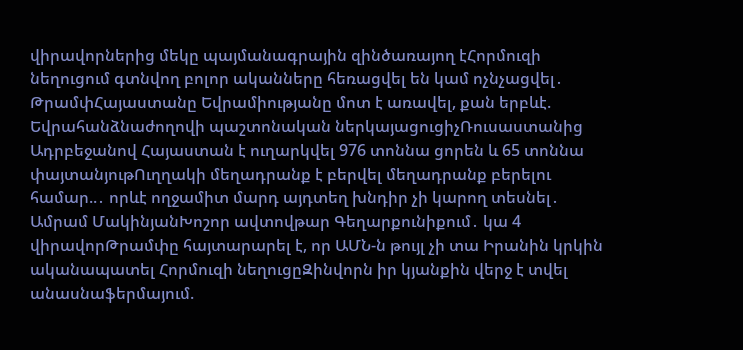վիրավորներից մեկը պայմանագրային զինծառայող էՀորմուզի նեղուցում գտնվող բոլոր ականները հեռացվել են կամ ոչնչացվել․ ԹրամփՀայաստանը Եվրամիությանը մոտ է առավել, քան երբևէ. Եվրահանձնաժողովի պաշտոնական ներկայացուցիչՌուսաստանից Ադրբեջանով Հայաստան է ուղարկվել 976 տոննա ցորեն և 65 տոննա փայտանյութՈւղղակի մեղադրանք է բերվել մեղադրանք բերելու համար..․ որևէ ողջամիտ մարդ այդտեղ խնդիր չի կարող տեսնել․ Ամրամ ՄակինյանԽոշոր ավտովթար Գեղարքունիքում․ կա 4 վիրավորԹրամփը հայտարարել է, որ ԱՄՆ-ն թույլ չի տա Իրանին կրկին ականապատել Հորմուզի նեղուցըԶինվորն իր կյանքին վերջ է տվել անասնաֆերմայում.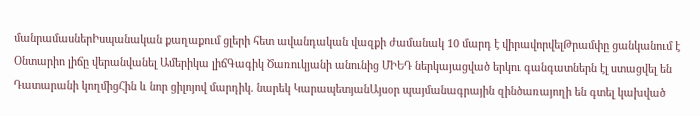մանրամասներԻսպանական քաղաքում ցլերի հետ ավանդական վազքի ժամանակ 10 մարդ է վիրավորվելԹրամփը ցանկանում է Օնտարիո լիճը վերանվանել Ամերիկա լիճԳագիկ Ծառուկյանի անունից ՄԻԵԴ ներկայացված երկու գանգատներն էլ ստացվել են Դատարանի կողմիցՀին և նոր ցիլոյով մարդիկ. նարեկ ԿարապետյանԱյսօր պայմանագրային զինծառայողի են գտել կախված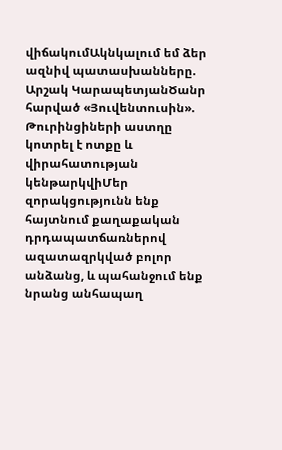վիճակումԱկնկալում եմ ձեր ազնիվ պատասխանները. Արշակ ԿարապետյանԾանր հարված «Յուվենտուսին». Թուրինցիների աստղը կոտրել է ոտքը և վիրահատության կենթարկվիՄեր զորակցությունն ենք հայտնում քաղաքական դրդապատճառներով ազատազրկված բոլոր անձանց, և պահանջում ենք նրանց անհապաղ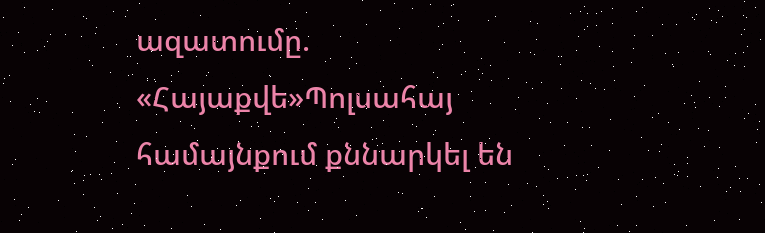ազատումը. «Հայաքվե»Պոլսահայ համայնքում քննարկել են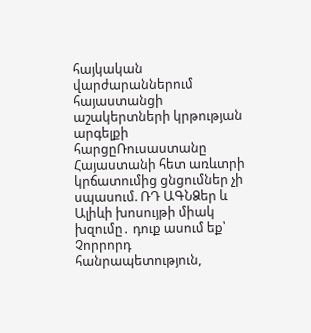հայկական վարժարաններում հայաստանցի աշակերտների կրթության արգելքի հարցըՌուսաստանը Հայաստանի հետ առևտրի կրճատումից ցնցումներ չի սպասում. ՌԴ ԱԳՆՁեր և Ալիևի խոսույթի միակ խզումը․ դուք ասում եք՝ Չորրորդ հանրապետություն,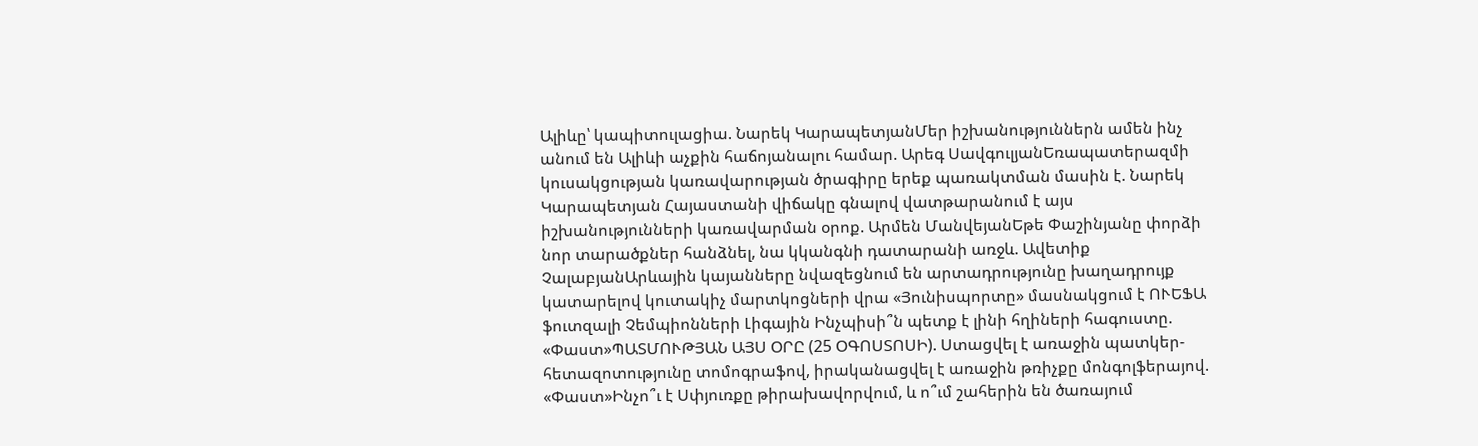Ալիևը՝ կապիտուլացիա. Նարեկ ԿարապետյանՄեր իշխանություններն ամեն ինչ անում են Ալիևի աչքին հաճոյանալու համար. Արեգ ՍավգուլյանԵռապատերազմի կուսակցության կառավարության ծրագիրը երեք պառակտման մասին է. Նարեկ Կարապետյան Հայաստանի վիճակը գնալով վատթարանում է այս իշխանությունների կառավարման օրոք. Արմեն ՄանվեյանԵթե Փաշինյանը փորձի նոր տարածքներ հանձնել, նա կկանգնի դատարանի առջև. Ավետիք ՉալաբյանԱրևային կայանները նվազեցնում են արտադրությունը խաղադրույք կատարելով կուտակիչ մարտկոցների վրա «Յունիսպորտը» մասնակցում է ՈՒԵՖԱ ֆուտզալի Չեմպիոնների Լիգային Ինչպիսի՞ն պետք է լինի հղիների հագուստը. «Փաստ»ՊԱՏՄՈՒԹՅԱՆ ԱՅՍ ՕՐԸ (25 ՕԳՈՍՏՈՍԻ). Ստացվել է առաջին պատկեր-հետազոտությունը տոմոգրաֆով, իրականացվել է առաջին թռիչքը մոնգոլֆերայով. «Փաստ»Ինչո՞ւ է Սփյուռքը թիրախավորվում, և ո՞ւմ շահերին են ծառայում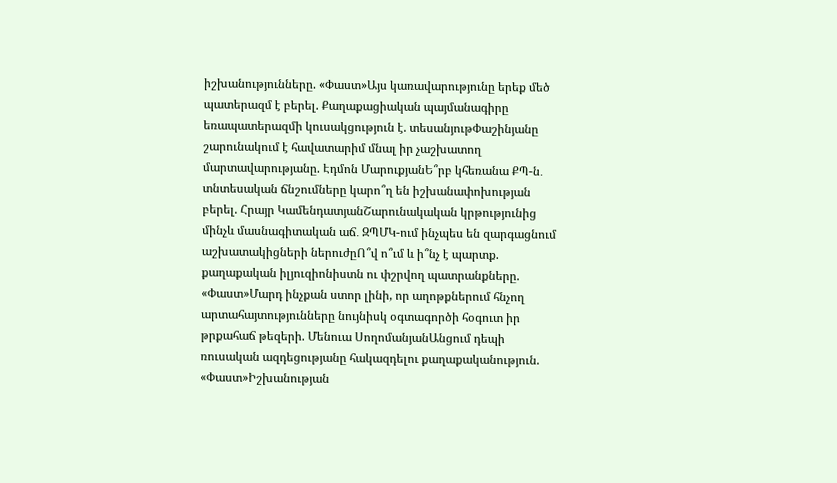իշխանությունները. «Փաստ»Այս կառավարությունը երեք մեծ պատերազմ է բերել. Քաղաքացիական պայմանագիրը եռապատերազմի կուսակցություն է. տեսանյութՓաշինյանը շարունակում է հավատարիմ մնալ իր չաշխատող մարտավարությանը. Էդմոն ՄարուքյանԵ՞րբ կհեռանա ՔՊ-ն․ տնտեսական ճնշումները կարո՞ղ են իշխանափոխության բերել. Հրայր ԿամենդատյանՇարունակական կրթությունից մինչև մասնագիտական աճ․ ԶՊՄԿ-ում ինչպես են զարգացնում աշխատակիցների ներուժըՈ՞վ ո՞ւմ և ի՞նչ է պարտք. քաղաքական իլյուզիոնիստն ու փշրվող պատրանքները. «Փաստ»Մարդ ինչքան ստոր լինի, որ աղոթքներում հնչող արտահայտությունները նույնիսկ օգտագործի հօգուտ իր թրքահաճ թեզերի. Մենուա ՍողոմանյանԱնցում դեպի ռուսական ազդեցությանը հակազդելու քաղաքականություն. «Փաստ»Իշխանության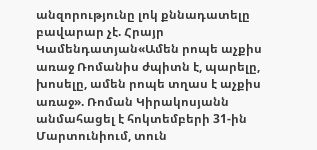անզորությունը լոկ քննադատելը բավարար չէ. Հրայր Կամենդատյան«Ամեն րոպե աչքիս առաջ Ռոմանիս ժպիտն է, պարելը, խոսելը, ամեն րոպե տղաս է աչքիս առաջ». Ռոման Կիրակոսյանն անմահացել է հոկտեմբերի 31-ին Մարտունիում, տուն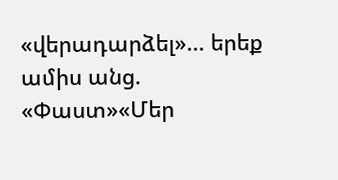«վերադարձել»... երեք ամիս անց. «Փաստ»«Մեր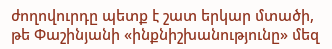ժողովուրդը պետք է շատ երկար մտածի, թե Փաշինյանի «ինքնիշխանությունը» մեզ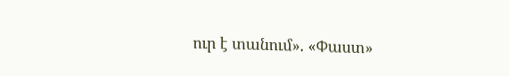ուր է տանում». «Փաստ»